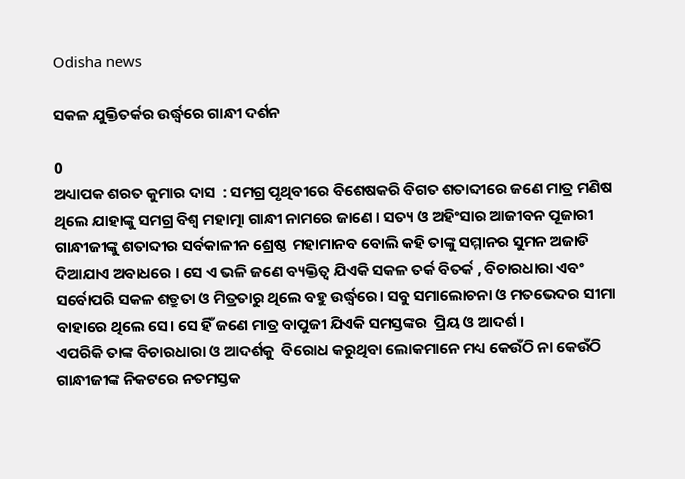Odisha news

ସକଳ ଯୁକ୍ତିତର୍କର ଉର୍ଦ୍ଧ୍ଵରେ ଗାନ୍ଧୀ ଦର୍ଶନ

0
ଅଧ୍ୟାପକ ଶରତ କୁମାର ଦାସ  : ସମଗ୍ର ପୃଥିବୀରେ ବିଶେଷକରି ବିଗତ ଶତାବ୍ଦୀରେ ଜଣେ ମାତ୍ର ମଣିଷ ଥିଲେ ଯାହାଙ୍କୁ ସମଗ୍ର ବିଶ୍ବ ମହାତ୍ମା ଗାନ୍ଧୀ ନାମରେ ଜାଣେ । ସତ୍ୟ ଓ ଅହିଂସାର ଆଜୀବନ ପୂଜାରୀ ଗାନ୍ଧୀଜୀଙ୍କୁ ଶତାବ୍ଦୀର ସର୍ବକାଳୀନ ଶ୍ରେଷ୍ଠ  ମହାମାନବ ବୋଲି କହି ତାଙ୍କୁ ସମ୍ମାନର ସୁମନ ଅଜାଡି ଦିଆଯାଏ ଅବାଧରେ । ସେ ଏ ଭଳି ଜଣେ ବ୍ୟକ୍ତିତ୍ବ ଯିଏକି ସକଳ ତର୍କ ବିତର୍କ , ବିଚାରଧାରା ଏବଂ  ସର୍ବୋପରି ସକଳ ଶତ୍ରୁତା ଓ ମିତ୍ରତାରୁ ଥିଲେ ବହୁ ଉର୍ଦ୍ଧ୍ବରେ। ସବୁ ସମାଲୋଚନା ଓ ମତଭେଦର ସୀମା ବାହାରେ ଥିଲେ ସେ। ସେ ହିଁ ଜଣେ ମାତ୍ର ବାପୁଜୀ ଯିଏକି ସମସ୍ତଙ୍କର  ପ୍ରିୟ ଓ ଆଦର୍ଶ ।
ଏପରିକି ତାଙ୍କ ବିଚାରଧାରା ଓ ଆଦର୍ଶକୁ  ବିରୋଧ କରୁଥିବା ଲୋକମାନେ ମଧ୍ୟ କେଉଁଠି ନା କେଉଁଠି ଗାନ୍ଧୀଜୀଙ୍କ ନିକଟରେ ନତମସ୍ତକ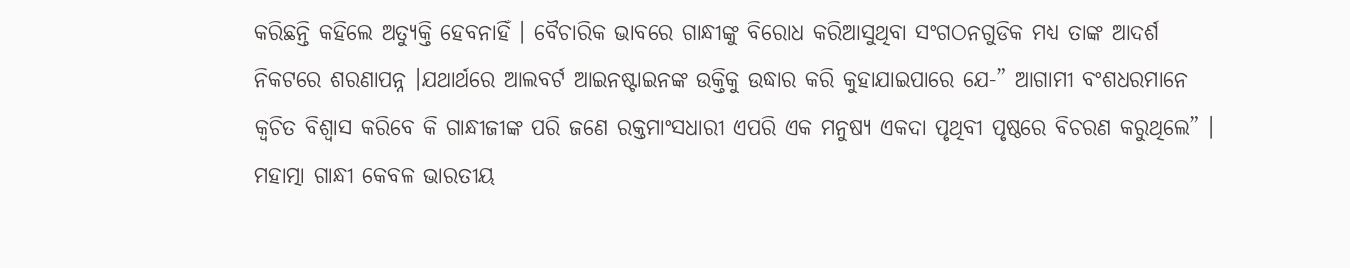କରିଛନ୍ତି କହିଲେ ଅତ୍ୟୁକ୍ତି ହେବନାହିଁ । ବୈଚାରିକ ଭାବରେ ଗାନ୍ଧୀଙ୍କୁ ବିରୋଧ କରିଆସୁଥିବା ସଂଗଠନଗୁଡିକ ମଧ୍ୟ ତାଙ୍କ ଆଦର୍ଶ ନିକଟରେ ଶରଣାପନ୍ନ ।ଯଥାର୍ଥରେ ଆଲବର୍ଟ ଆଇନଷ୍ଟାଇନଙ୍କ ଉକ୍ତିକୁ ଉଦ୍ଧାର କରି କୁହାଯାଇପାରେ ଯେ-” ଆଗାମୀ ବଂଶଧରମାନେ କ୍ବଚିତ ବିଶ୍ବାସ କରିବେ କି ଗାନ୍ଧୀଜୀଙ୍କ ପରି ଜଣେ ରକ୍ତମାଂସଧାରୀ ଏପରି ଏକ ମନୁଷ୍ୟ ଏକଦା ପୃଥିବୀ ପୃଷ୍ଠରେ ବିଚରଣ କରୁଥିଲେ” ।
ମହାତ୍ମା ଗାନ୍ଧୀ କେବଳ ଭାରତୀୟ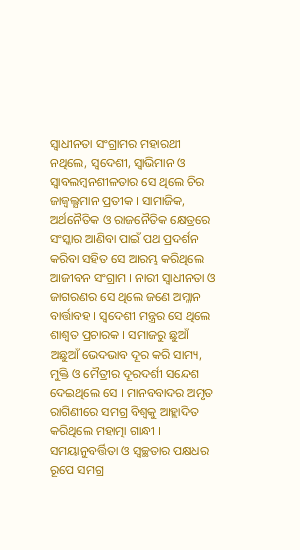ସ୍ବାଧୀନତା ସଂଗ୍ରାମର ମହାରଥୀ ନଥିଲେ, ସ୍ବଦେଶୀ, ସ୍ବାଭିମାନ ଓ ସ୍ବାବଲମ୍ବନଶୀଳତାର ସେ ଥିଲେ ଚିର ଜାଜ୍ବଲ୍ଯମାନ ପ୍ରତୀକ । ସାମାଜିକ, ଅର୍ଥନୈତିକ ଓ ରାଜନୈତିକ କ୍ଷେତ୍ରରେ ସଂସ୍କାର ଆଣିବା ପାଇଁ ପଥ ପ୍ରଦର୍ଶନ କରିବା ସହିତ ସେ ଆରମ୍ଭ କରିଥିଲେ ଆଜୀବନ ସଂଗ୍ରାମ । ନାରୀ ସ୍ବାଧୀନତା ଓ ଜାଗରଣର ସେ ଥିଲେ ଜଣେ ଅମ୍ଳାନ ବାର୍ତ୍ତାବହ । ସ୍ବଦେଶୀ ମନ୍ତ୍ରର ସେ ଥିଲେ ଶାଶ୍ଵତ ପ୍ରଚାରକ । ସମାଜରୁ ଛୁଆଁ ଅଛୁଆଁ ଭେଦଭାବ ଦୂର କରି ସାମ୍ୟ, ମୁକ୍ତି ଓ ମୈତ୍ରୀର ଦୂରଦର୍ଶୀ ସନ୍ଦେଶ ଦେଇଥିଲେ ସେ । ମାନବବାଦର ଅମୃତ ରାଗିଣୀରେ ସମଗ୍ର ବିଶ୍ବକୁ ଆହ୍ଲାଦିତ କରିଥିଲେ ମହାତ୍ମା ଗାନ୍ଧୀ ।
ସମୟାନୁବର୍ତ୍ତିତା ଓ ସ୍ବଚ୍ଛତାର ପକ୍ଷଧର ରୂପେ ସମଗ୍ର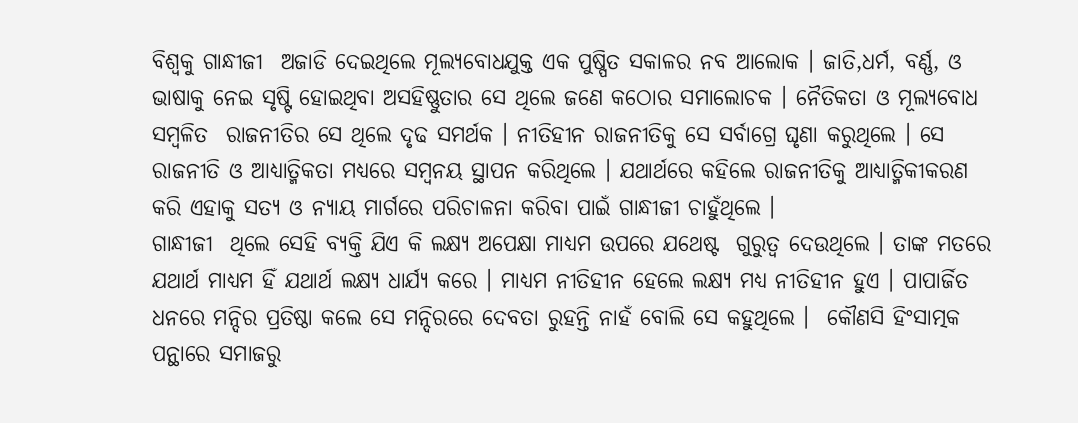ବିଶ୍ବକୁ ଗାନ୍ଧୀଜୀ  ଅଜାଡି ଦେଇଥିଲେ ମୂଲ୍ୟବୋଧଯୁକ୍ତ ଏକ ପୁଷ୍ପିତ ସକାଳର ନବ ଆଲୋକ । ଜାତି,ଧର୍ମ, ବର୍ଣ୍ଣ, ଓ ଭାଷାକୁ ନେଇ ସୃଷ୍ଟି ହୋଇଥିବା ଅସହିଷ୍ଣୁତାର ସେ ଥିଲେ ଜଣେ କଠୋର ସମାଲୋଚକ । ନୈତିକତା ଓ ମୂଲ୍ୟବୋଧ ସମ୍ବଳିତ  ରାଜନୀତିର ସେ ଥିଲେ ଦୃଢ ସମର୍ଥକ । ନୀତିହୀନ ରାଜନୀତିକୁ ସେ ସର୍ବାଗ୍ରେ ଘୃଣା କରୁଥିଲେ । ସେ ରାଜନୀତି ଓ ଆଧ୍ୟାତ୍ମିକତା ମଧ୍ୟରେ ସମ୍ବନୟ ସ୍ଥାପନ କରିଥିଲେ । ଯଥାର୍ଥରେ କହିଲେ ରାଜନୀତିକୁ ଆଧ୍ୟାତ୍ମିକୀକରଣ କରି ଏହାକୁ ସତ୍ୟ ଓ ନ୍ୟାୟ ମାର୍ଗରେ ପରିଚାଳନା କରିବା ପାଇଁ ଗାନ୍ଧୀଜୀ ଚାହୁଁଥିଲେ ।
ଗାନ୍ଧୀଜୀ  ଥିଲେ ସେହି ବ୍ୟକ୍ତି ଯିଏ କି ଲକ୍ଷ୍ୟ ଅପେକ୍ଷା ମାଧ୍ୟମ ଉପରେ ଯଥେଷ୍ଟ  ଗୁରୁତ୍ୱ ଦେଉଥିଲେ । ତାଙ୍କ ମତରେ ଯଥାର୍ଥ ମାଧ୍ୟମ ହିଁ ଯଥାର୍ଥ ଲକ୍ଷ୍ୟ ଧାର୍ଯ୍ୟ କରେ । ମାଧ୍ୟମ ନୀତିହୀନ ହେଲେ ଲକ୍ଷ୍ୟ ମଧ୍ୟ ନୀତିହୀନ ହୁଏ । ପାପାର୍ଜିତ ଧନରେ ମନ୍ଦିର ପ୍ରତିଷ୍ଠା କଲେ ସେ ମନ୍ଦିରରେ ଦେବତା ରୁହନ୍ତି ନାହଁ ବୋଲି ସେ କହୁଥିଲେ ।  କୌଣସି ହିଂସାତ୍ମକ ପନ୍ଥାରେ ସମାଜରୁ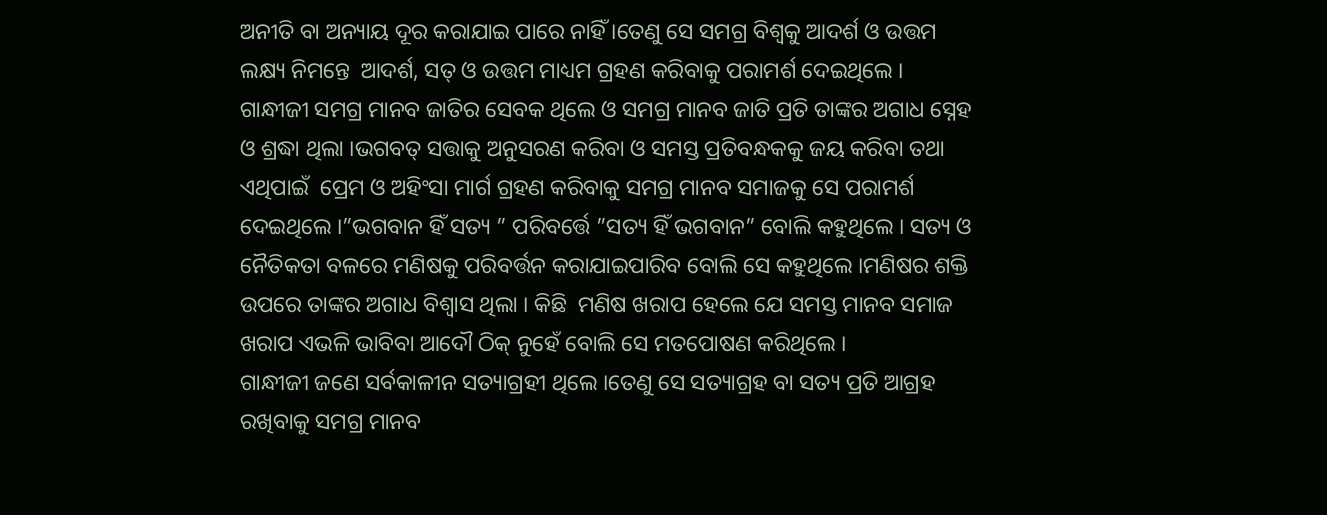ଅନୀତି ବା ଅନ୍ୟାୟ ଦୂର କରାଯାଇ ପାରେ ନାହିଁ ।ତେଣୁ ସେ ସମଗ୍ର ବିଶ୍ବକୁ ଆଦର୍ଶ ଓ ଉତ୍ତମ ଲକ୍ଷ୍ୟ ନିମନ୍ତେ  ଆଦର୍ଶ, ସତ୍ ଓ ଉତ୍ତମ ମାଧ୍ୟମ ଗ୍ରହଣ କରିବାକୁ ପରାମର୍ଶ ଦେଇଥିଲେ ।
ଗାନ୍ଧୀଜୀ ସମଗ୍ର ମାନବ ଜାତିର ସେବକ ଥିଲେ ଓ ସମଗ୍ର ମାନବ ଜାତି ପ୍ରତି ତାଙ୍କର ଅଗାଧ ସ୍ନେହ ଓ ଶ୍ରଦ୍ଧା ଥିଲା ।ଭଗବତ୍ ସତ୍ତାକୁ ଅନୁସରଣ କରିବା ଓ ସମସ୍ତ ପ୍ରତିବନ୍ଧକକୁ ଜୟ କରିବା ତଥା ଏଥିପାଇଁ  ପ୍ରେମ ଓ ଅହିଂସା ମାର୍ଗ ଗ୍ରହଣ କରିବାକୁ ସମଗ୍ର ମାନବ ସମାଜକୁ ସେ ପରାମର୍ଶ ଦେଇଥିଲେ ।”ଭଗବାନ ହିଁ ସତ୍ୟ ” ପରିବର୍ତ୍ତେ ”ସତ୍ୟ ହିଁ ଭଗବାନ” ବୋଲି କହୁଥିଲେ । ସତ୍ୟ ଓ ନୈତିକତା ବଳରେ ମଣିଷକୁ ପରିବର୍ତ୍ତନ କରାଯାଇପାରିବ ବୋଲି ସେ କହୁଥିଲେ ।ମଣିଷର ଶକ୍ତି ଉପରେ ତାଙ୍କର ଅଗାଧ ବିଶ୍ବାସ ଥିଲା । କିଛି  ମଣିଷ ଖରାପ ହେଲେ ଯେ ସମସ୍ତ ମାନବ ସମାଜ ଖରାପ ଏଭଳି ଭାବିବା ଆଦୌ ଠିକ୍ ନୁହେଁ ବୋଲି ସେ ମତପୋଷଣ କରିଥିଲେ ।
ଗାନ୍ଧୀଜୀ ଜଣେ ସର୍ବକାଳୀନ ସତ୍ୟାଗ୍ରହୀ ଥିଲେ ।ତେଣୁ ସେ ସତ୍ୟାଗ୍ରହ ବା ସତ୍ୟ ପ୍ରତି ଆଗ୍ରହ ରଖିବାକୁ ସମଗ୍ର ମାନବ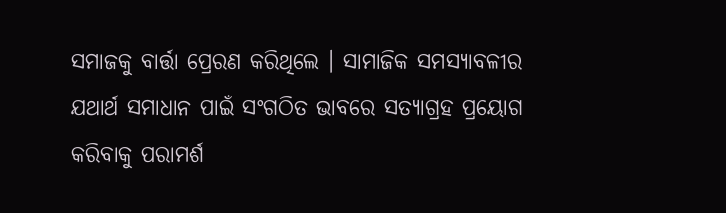ସମାଜକୁ ବାର୍ତ୍ତା ପ୍ରେରଣ କରିଥିଲେ । ସାମାଜିକ ସମସ୍ୟାବଳୀର ଯଥାର୍ଥ ସମାଧାନ ପାଇଁ ସଂଗଠିତ ଭାବରେ ସତ୍ୟାଗ୍ରହ ପ୍ରୟୋଗ କରିବାକୁ ପରାମର୍ଶ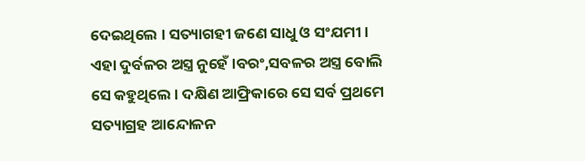ଦେଇଥିଲେ । ସତ୍ୟାଗହୀ ଜଣେ ସାଧୁ ଓ ସଂଯମୀ । ଏହା ଦୁର୍ବଳର ଅସ୍ତ୍ର ନୁହେଁ ।ବରଂ,ସବଳର ଅସ୍ତ୍ର ବୋଲି ସେ କହୁଥିଲେ । ଦକ୍ଷିଣ ଆଫ୍ରିକାରେ ସେ ସର୍ବ ପ୍ରଥମେ ସତ୍ୟାଗ୍ରହ ଆନ୍ଦୋଳନ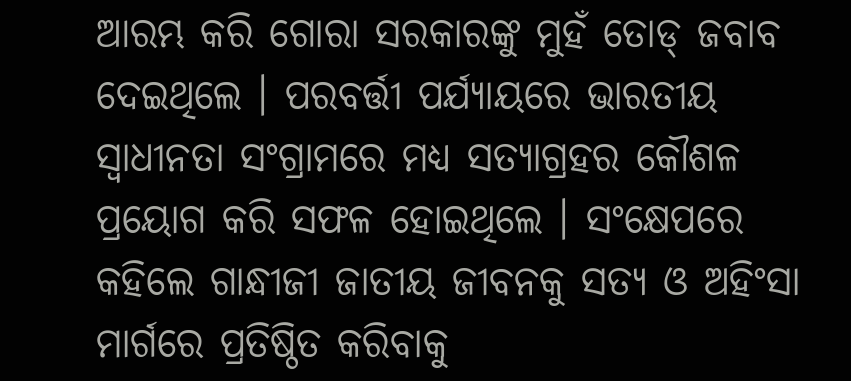ଆରମ୍ଭ କରି ଗୋରା ସରକାରଙ୍କୁ ମୁହଁ ତୋଡ୍ ଜବାବ ଦେଇଥିଲେ । ପରବର୍ତ୍ତୀ ପର୍ଯ୍ୟାୟରେ ଭାରତୀୟ ସ୍ବାଧୀନତା ସଂଗ୍ରାମରେ ମଧ୍ୟ ସତ୍ୟାଗ୍ରହର କୌଶଳ ପ୍ରୟୋଗ କରି ସଫଳ ହୋଇଥିଲେ । ସଂକ୍ଷେପରେ କହିଲେ ଗାନ୍ଧୀଜୀ ଜାତୀୟ ଜୀବନକୁ ସତ୍ୟ ଓ ଅହିଂସା ମାର୍ଗରେ ପ୍ରତିଷ୍ଠିତ କରିବାକୁ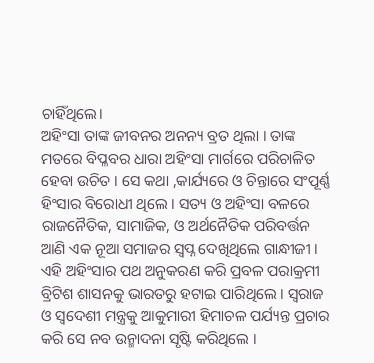ଚାହିଁଥିଲେ।
ଅହିଂସା ତାଙ୍କ ଜୀବନର ଅନନ୍ୟ ବ୍ରତ ଥିଲା । ତାଙ୍କ ମତରେ ବିପ୍ଳବର ଧାରା ଅହିଂସା ମାର୍ଗରେ ପରିଚାଳିତ ହେବା ଉଚିତ । ସେ କଥା ,କାର୍ଯ୍ୟରେ ଓ ଚିନ୍ତାରେ ସଂପୂର୍ଣ୍ଣ ହିଂସାର ବିରୋଧୀ ଥିଲେ । ସତ୍ୟ ଓ ଅହିଂସା ବଳରେ ରାଜନୈତିକ, ସାମାଜିକ, ଓ ଅର୍ଥନୈତିକ ପରିବର୍ତ୍ତନ ଆଣି ଏକ ନୂଆ ସମାଜର ସ୍ବପ୍ନ ଦେଖିଥିଲେ ଗାନ୍ଧୀଜୀ ।  ଏହି ଅହିଂସାର ପଥ ଅନୁକରଣ କରି ପ୍ରବଳ ପରାକ୍ରମୀ ବ୍ରିଟିଶ ଶାସନକୁ ଭାରତରୁ ହଟାଇ ପାରିଥିଲେ । ସ୍ବରାଜ ଓ ସ୍ବଦେଶୀ ମନ୍ତ୍ରକୁ ଆକୁମାରୀ ହିମାଚଳ ପର୍ଯ୍ୟନ୍ତ ପ୍ରଚାର କରି ସେ ନବ ଉନ୍ମାଦନା ସୃଷ୍ଟି କରିଥିଲେ ।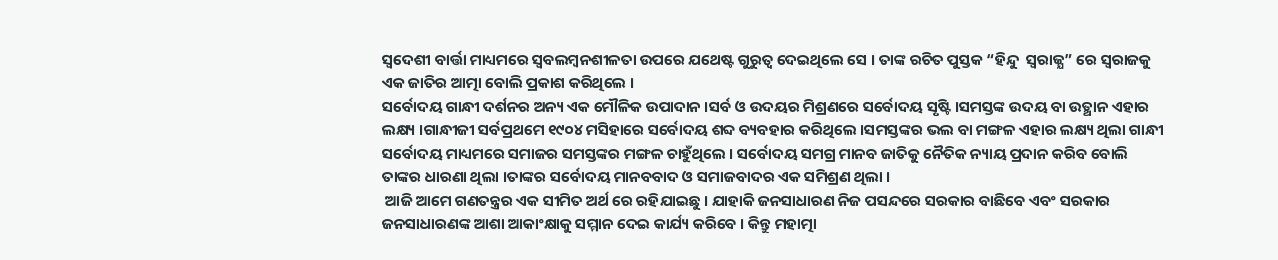ସ୍ବଦେଶୀ ବାର୍ତ୍ତା ମାଧ୍ୟମରେ ସ୍ବବଲମ୍ବନଶୀଳତା ଉପରେ ଯଥେଷ୍ଟ ଗୁରୁତ୍ୱ ଦେଇଥିଲେ ସେ । ତାଙ୍କ ରଚିତ ପୁସ୍ତକ “ହିନ୍ଦୁ  ସ୍ବରାଜ୍ଯ” ରେ ସ୍ବରାଜକୁ ଏକ ଜାତିର ଆତ୍ମା ବୋଲି ପ୍ରକାଶ କରିଥିଲେ ।
ସର୍ବୋଦୟ ଗାନ୍ଧୀ ଦର୍ଶନର ଅନ୍ୟ ଏକ ମୌଳିକ ଉପାଦାନ ।ସର୍ବ ଓ ଉଦୟର ମିଶ୍ରଣରେ ସର୍ବୋଦୟ ସୃଷ୍ଟି ।ସମସ୍ତଙ୍କ ଉଦୟ ବା ଉତ୍ଥାନ ଏହାର ଲକ୍ଷ୍ୟ ।ଗାନ୍ଧୀଜୀ ସର୍ବପ୍ରଥମେ ୧୯୦୪ ମସିହାରେ ସର୍ବୋଦୟ ଶବ୍ଦ ବ୍ୟବହାର କରିଥିଲେ ।ସମସ୍ତଙ୍କର ଭଲ ବା ମଙ୍ଗଳ ଏହାର ଲକ୍ଷ୍ୟ ଥିଲା ଗାନ୍ଧୀ ସର୍ବୋଦୟ ମାଧ୍ୟମରେ ସମାଜର ସମସ୍ତଙ୍କର ମଙ୍ଗଳ ଚାହୁଁଥିଲେ । ସର୍ବୋଦୟ ସମଗ୍ର ମାନବ ଜାତିକୁ ନୈତିକ ନ୍ୟାୟ ପ୍ରଦାନ କରିବ ବୋଲି ତାଙ୍କର ଧାରଣା ଥିଲା ।ତାଙ୍କର ସର୍ବୋଦୟ ମାନବବାଦ ଓ ସମାଜବାଦର ଏକ ସମିଶ୍ରଣ ଥିଲା ।
 ଆଜି ଆମେ ଗଣତନ୍ତ୍ରର ଏକ ସୀମିତ ଅର୍ଥ ରେ ରହିଯାଇଛୁ । ଯାହାକି ଜନସାଧାରଣ ନିଜ ପସନ୍ଦରେ ସରକାର ବାଛିବେ ଏବଂ ସରକାର ଜନସାଧାରଣଙ୍କ ଆଶା ଆକାଂକ୍ଷାକୁ ସମ୍ମାନ ଦେଇ କାର୍ଯ୍ୟ କରିବେ । କିନ୍ତୁ ମହାତ୍ମା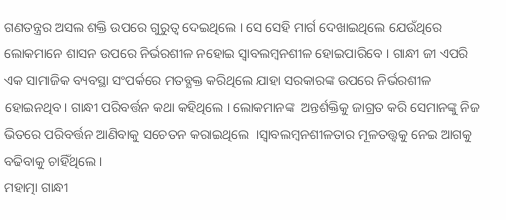ଗଣତନ୍ତ୍ରର ଅସଲ ଶକ୍ତି ଉପରେ ଗୁରୁତ୍ୱ ଦେଇଥିଲେ । ସେ ସେହି ମାର୍ଗ ଦେଖାଇଥିଲେ ଯେଉଁଥିରେ ଲୋକମାନେ ଶାସନ ଉପରେ ନିର୍ଭରଶୀଳ ନହୋଇ ସ୍ବାବଲମ୍ବନଶୀଳ ହୋଇପାରିବେ । ଗାନ୍ଧୀ ଜୀ ଏପରି ଏକ ସାମାଜିକ ବ୍ୟବସ୍ଥା ସଂପର୍କରେ ମତବ୍ଯକ୍ତ କରିଥିଲେ ଯାହା ସରକାରଙ୍କ ଉପରେ ନିର୍ଭରଶୀଳ ହୋଇନଥିବ। ଗାନ୍ଧୀ ପରିବର୍ତ୍ତନ କଥା କହିଥିଲେ । ଲୋକମାନଙ୍କ  ଅନ୍ତର୍ଶକ୍ତିକୁ ଜାଗ୍ରତ କରି ସେମାନଙ୍କୁ ନିଜ ଭିତରେ ପରିବର୍ତ୍ତନ ଆଣିବାକୁ ସଚେତନ କରାଇଥିଲେ  ।ସ୍ବାବଲମ୍ବନଶୀଳତାର ମୂଳତତ୍ତ୍ବକୁ ନେଇ ଆଗକୁ ବଢିବାକୁ ଚାହିଁଥିଲେ ।
ମହାତ୍ମା ଗାନ୍ଧୀ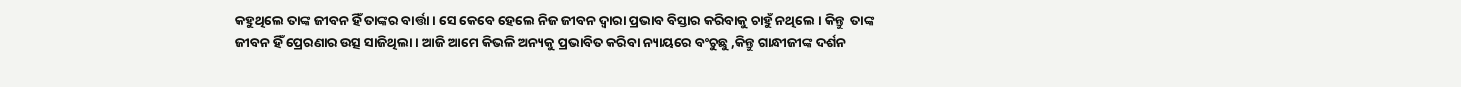କହୁଥିଲେ ତାଙ୍କ ଜୀବନ ହିଁ ତାଙ୍କର ବାର୍ତ୍ତା । ସେ କେବେ ହେଲେ ନିଜ ଜୀବନ ଦ୍ବାରା ପ୍ରଭାବ ବିସ୍ତାର କରିବାକୁ ଚାହୁଁ ନଥିଲେ । କିନ୍ତୁ  ତାଙ୍କ ଜୀବନ ହିଁ ପ୍ରେରଣାର ଉତ୍ସ ସାଜିଥିଲା । ଆଜି ଆମେ କିଭଳି ଅନ୍ୟକୁ ପ୍ରଭାବିତ କରିବା ନ୍ୟାୟରେ ବଂଚୁଛୁ ,କିନ୍ତୁ ଗାନ୍ଧୀଜୀଙ୍କ ଦର୍ଶନ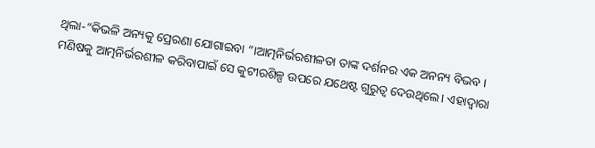ଥିଲା-“କିଭଳି ଅନ୍ୟକୁ ପ୍ରେରଣା ଯୋଗାଇବା “।ଆତ୍ମନିର୍ଭରଶୀଳତା ତାଙ୍କ ଦର୍ଶନର ଏକ ଅନନ୍ୟ ବିଭବ ।
ମଣିଷକୁ ଆତ୍ମନିର୍ଭରଶୀଳ କରିବାପାଇଁ ସେ କୁଟୀରଶିଳ୍ପ ଉପରେ ଯଥେଷ୍ଟ ଗୁରୁତ୍ୱ ଦେଉଥିଲେ। ଏହାଦ୍ୱାରା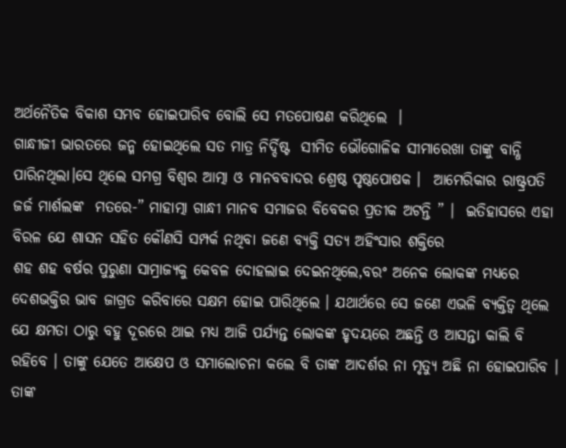ଅର୍ଥନୈତିକ ବିକାଶ ସମ୍ଭବ ହୋଇପାରିବ ବୋଲି ସେ ମତପୋଷଣ କରିଥିଲେ  ।
ଗାନ୍ଧୀଜୀ ଭାରତରେ ଜନ୍ମ ହୋଇଥିଲେ ସତ ମାତ୍ର ନିର୍ଦ୍ଦିଷ୍ଟ  ସୀମିତ ଭୌଗୋଳିକ ସୀମାରେଖା ତାଙ୍କୁ ବାନ୍ଧି ପାରିନଥିଲା।ସେ ଥିଲେ ସମଗ୍ର ବିଶ୍ବର ଆତ୍ମା ଓ ମାନବବାଦର ଶ୍ରେଷ୍ଠ ପୃଷ୍ଠପୋଷକ ।  ଆମେରିକାର ରାଷ୍ଟ୍ରପତି ଜର୍ଜ ମାର୍ଶଲଙ୍କ  ମତରେ-” ମାହାତ୍ମା ଗାନ୍ଧୀ ମାନବ ସମାଜର ବିବେକର ପ୍ରତୀକ ଅଟନ୍ତି ” ।  ଇତିହାସରେ ଏହା ବିରଳ ଯେ ଶାସନ ସହିତ କୌଣସି ସମ୍ପର୍କ ନଥିବା ଜଣେ ବ୍ୟକ୍ତି ସତ୍ୟ ଅହିଂସାର ଶକ୍ତିରେ
ଶହ ଶହ ବର୍ଷର ପୁରୁଣା ସାମ୍ରାଜ୍ୟକୁ କେବଳ ଦୋହଲାଇ ଦେଇନଥିଲେ,ବରଂ ଅନେକ ଲୋକଙ୍କ ମଧ୍ୟରେ ଦେଶଭକ୍ତିର ଭାବ ଜାଗ୍ରତ କରିବାରେ ସକ୍ଷମ ହୋଇ ପାରିଥିଲେ । ଯଥାର୍ଥରେ ସେ ଜଣେ ଏଭଳି ବ୍ୟକ୍ତିତ୍ବ ଥିଲେ ଯେ କ୍ଷମତା ଠାରୁ ବହୁ ଦୂରରେ ଥାଇ ମଧ୍ୟ ଆଜି ପର୍ଯ୍ୟନ୍ତ ଲୋକଙ୍କ ହୃଦୟରେ ଅଛନ୍ତି ଓ ଆସନ୍ତା କାଲି ବି ରହିବେ । ତାଙ୍କୁ ଯେତେ ଆକ୍ଷେପ ଓ ସମାଲୋଚନା କଲେ ବି ତାଙ୍କ ଆଦର୍ଶର ନା ମୃତ୍ୟୁ ଅଛି ନା ହୋଇପାରିବ । ତାଙ୍କ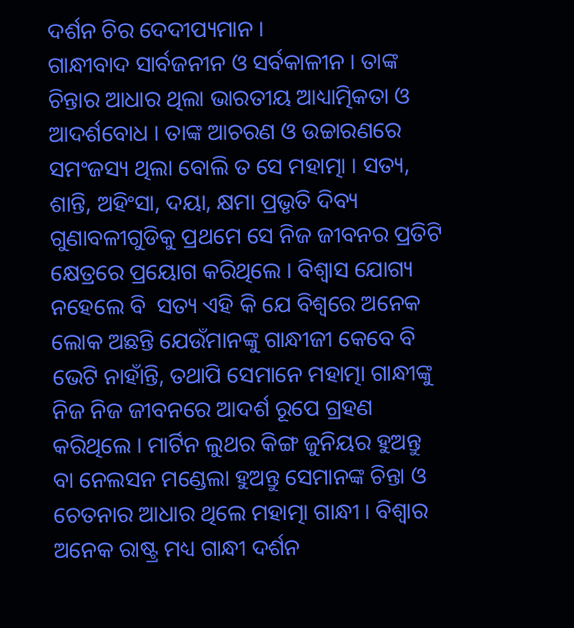ଦର୍ଶନ ଚିର ଦେଦୀପ୍ୟମାନ ।
ଗାନ୍ଧୀବାଦ ସାର୍ବଜନୀନ ଓ ସର୍ବକାଳୀନ । ତାଙ୍କ ଚିନ୍ତାର ଆଧାର ଥିଲା ଭାରତୀୟ ଆଧ୍ୟାତ୍ମିକତା ଓ  ଆଦର୍ଶବୋଧ । ତାଙ୍କ ଆଚରଣ ଓ ଉଚ୍ଚାରଣରେ ସମଂଜସ୍ୟ ଥିଲା ବୋଲି ତ ସେ ମହାତ୍ମା । ସତ୍ୟ, ଶାନ୍ତି, ଅହିଂସା, ଦୟା, କ୍ଷମା ପ୍ରଭୃତି ଦିବ୍ୟ ଗୁଣାବଳୀଗୁଡିକୁ ପ୍ରଥମେ ସେ ନିଜ ଜୀବନର ପ୍ରତିଟି କ୍ଷେତ୍ରରେ ପ୍ରୟୋଗ କରିଥିଲେ । ବିଶ୍ବାସ ଯୋଗ୍ୟ ନହେଲେ ବି  ସତ୍ୟ ଏହି କି ଯେ ବିଶ୍ବରେ ଅନେକ ଲୋକ ଅଛନ୍ତି ଯେଉଁମାନଙ୍କୁ ଗାନ୍ଧୀଜୀ କେବେ ବି ଭେଟି ନାହାଁନ୍ତି, ତଥାପି ସେମାନେ ମହାତ୍ମା ଗାନ୍ଧୀଙ୍କୁ ନିଜ ନିଜ ଜୀବନରେ ଆଦର୍ଶ ରୂପେ ଗ୍ରହଣ କରିଥିଲେ । ମାର୍ଟିନ ଲୁଥର କିଙ୍ଗ ଜୁନିୟର ହୁଅନ୍ତୁ ବା ନେଲସନ ମଣ୍ଡେଲା ହୁଅନ୍ତୁ ସେମାନଙ୍କ ଚିନ୍ତା ଓ ଚେତନାର ଆଧାର ଥିଲେ ମହାତ୍ମା ଗାନ୍ଧୀ । ବିଶ୍ବାର ଅନେକ ରାଷ୍ଟ୍ର ମଧ୍ୟ ଗାନ୍ଧୀ ଦର୍ଶନ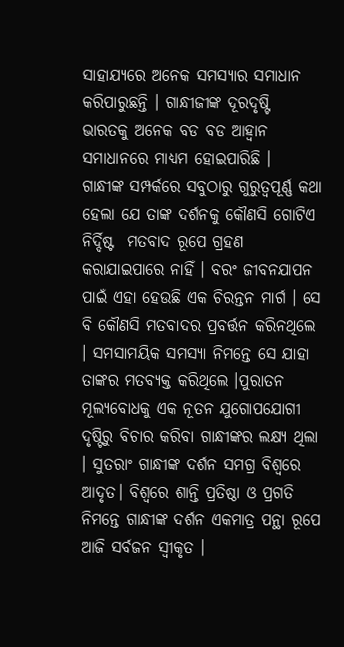ସାହାଯ୍ୟରେ ଅନେକ ସମସ୍ୟାର ସମାଧାନ କରିପାରୁଛନ୍ତି । ଗାନ୍ଧୀଜୀଙ୍କ ଦୂରଦୃଷ୍ଟି  ଭାରତକୁ ଅନେକ ବଡ ବଡ ଆହ୍ୱାନ ସମାଧାନରେ ମାଧ୍ୟମ ହୋଇପାରିଛି ।
ଗାନ୍ଧୀଙ୍କ ସମ୍ପର୍କରେ ସବୁଠାରୁ ଗୁରୁତ୍ୱପୂର୍ଣ୍ଣ କଥା ହେଲା ଯେ ତାଙ୍କ ଦର୍ଶନକୁ କୌଣସି ଗୋଟିଏ ନିର୍ଦ୍ଦିଷ୍ଟ  ମତବାଦ ରୂପେ ଗ୍ରହଣ କରାଯାଇପାରେ ନାହିଁ । ବରଂ ଜୀବନଯାପନ ପାଇଁ ଏହା ହେଉଛି ଏକ ଚିରନ୍ତନ ମାର୍ଗ । ସେ ବି କୌଣସି ମତବାଦର ପ୍ରବର୍ତ୍ତନ କରିନଥିଲେ । ସମସାମୟିକ ସମସ୍ୟା ନିମନ୍ତେ ସେ ଯାହା ତାଙ୍କର ମତବ୍ଯକ୍ତ କରିଥିଲେ ।ପୁରାତନ ମୂଲ୍ୟବୋଧକୁ ଏକ ନୂତନ ଯୁଗୋପଯୋଗୀ ଦୃଷ୍ଟିରୁ ବିଚାର କରିବା ଗାନ୍ଧୀଙ୍କର ଲକ୍ଷ୍ୟ ଥିଲା । ସୁତରାଂ ଗାନ୍ଧୀଙ୍କ ଦର୍ଶନ ସମଗ୍ର ବିଶ୍ବରେ ଆଦୃତ। ବିଶ୍ବରେ ଶାନ୍ତି ପ୍ରତିଷ୍ଠା ଓ ପ୍ରଗତି ନିମନ୍ତେ ଗାନ୍ଧୀଙ୍କ ଦର୍ଶନ ଏକମାତ୍ର ପନ୍ଥା ରୂପେ ଆଜି ସର୍ବଜନ ସ୍ବୀକୃତ ।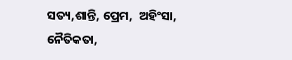ସତ୍ୟ,ଶାନ୍ତି, ପ୍ରେମ,  ଅହିଂସା, ନୈତିକତା,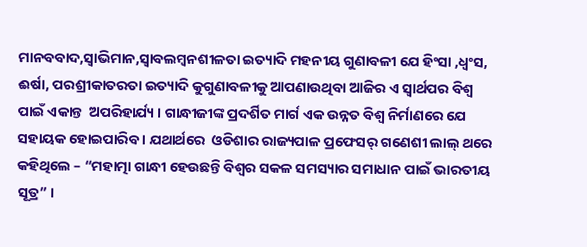ମାନବବାଦ,ସ୍ବାଭିମାନ,ସ୍ବାବଲମ୍ବନଶୀଳତା ଇତ୍ୟାଦି ମହନୀୟ ଗୁଣାବଳୀ ଯେ ହିଂସା ,ଧ୍ବଂସ, ଈର୍ଷା, ପରଶ୍ରୀକାତରତା ଇତ୍ୟାଦି କୁଗୁଣାବଳୀକୁ ଆପଣାଉଥିବା ଆଜିର ଏ ସ୍ବାର୍ଥପର ବିଶ୍ବ ପାଇଁ ଏକାନ୍ତ  ଅପରିହାର୍ଯ୍ୟ । ଗାନ୍ଧୀଜୀଙ୍କ ପ୍ରଦର୍ଶିତ ମାର୍ଗ ଏକ ଉନ୍ନତ ବିଶ୍ବ ନିର୍ମାଣରେ ଯେ ସହାୟକ ହୋଇପାରିବ । ଯଥାର୍ଥରେ  ଓଡିଶାର ରାଜ୍ୟପାଳ ପ୍ରଫେସର୍ ଗଣେଶୀ ଲାଲ୍ ଥରେ କହିଥିଲେ – “ମହାତ୍ମା ଗାନ୍ଧୀ ହେଉଛନ୍ତି ବିଶ୍ବର ସକଳ ସମସ୍ୟାର ସମାଧାନ ପାଇଁ ଭାରତୀୟ ସୂତ୍ର” ।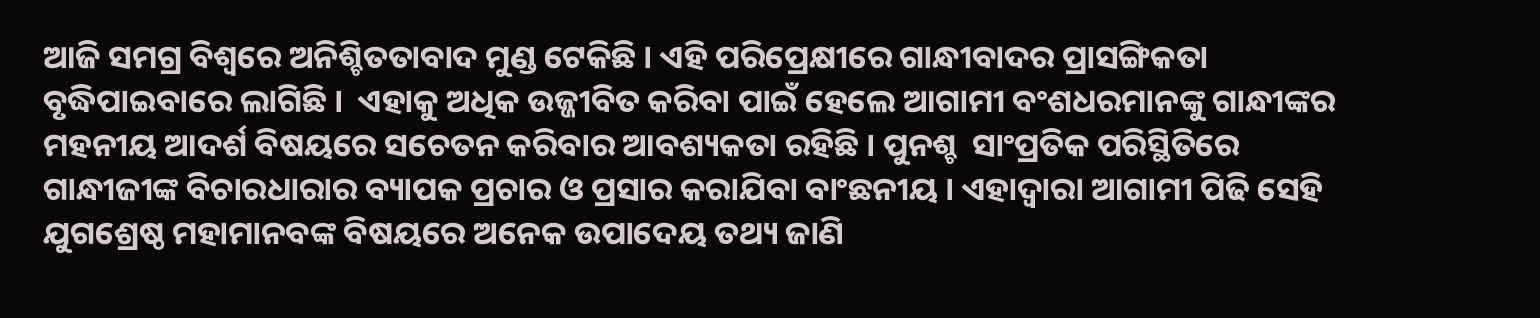ଆଜି ସମଗ୍ର ବିଶ୍ବରେ ଅନିଶ୍ଚିତତାବାଦ ମୁଣ୍ଡ ଟେକିଛି । ଏହି ପରିପ୍ରେକ୍ଷୀରେ ଗାନ୍ଧୀବାଦର ପ୍ରାସଙ୍ଗିକତା ବୃଦ୍ଧିପାଇବାରେ ଲାଗିଛି ।  ଏହାକୁ ଅଧିକ ଉଜ୍ଜୀବିତ କରିବା ପାଇଁ ହେଲେ ଆଗାମୀ ବଂଶଧରମାନଙ୍କୁ ଗାନ୍ଧୀଙ୍କର ମହନୀୟ ଆଦର୍ଶ ବିଷୟରେ ସଚେତନ କରିବାର ଆବଶ୍ୟକତା ରହିଛି । ପୁନଶ୍ଚ  ସାଂପ୍ରତିକ ପରିସ୍ଥିତିରେ ଗାନ୍ଧୀଜୀଙ୍କ ବିଚାରଧାରାର ବ୍ୟାପକ ପ୍ରଚାର ଓ ପ୍ରସାର କରାଯିବା ବାଂଛନୀୟ । ଏହାଦ୍ବାରା ଆଗାମୀ ପିଢି ସେହି ଯୁଗଶ୍ରେଷ୍ଠ ମହାମାନବଙ୍କ ବିଷୟରେ ଅନେକ ଉପାଦେୟ ତଥ୍ୟ ଜାଣି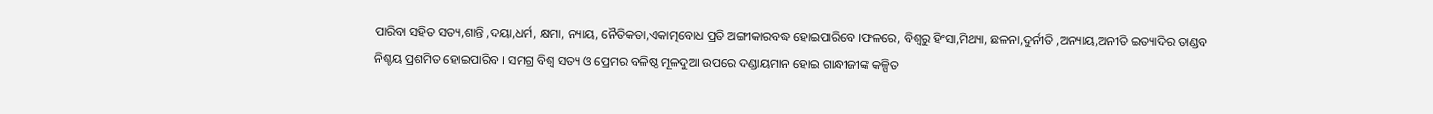ପାରିବା ସହିତ ସତ୍ୟ,ଶାନ୍ତି ,ଦୟା,ଧର୍ମ, କ୍ଷମା, ନ୍ୟାୟ, ନୈତିକତା,ଏକାତ୍ମବୋଧ ପ୍ରତି ଅଙ୍ଗୀକାରବଦ୍ଧ ହୋଇପାରିବେ ।ଫଳରେ, ବିଶ୍ବରୁ ହିଂସା,ମିଥ୍ୟା, ଛଳନା,ଦୁର୍ନୀତି ,ଅନ୍ୟାୟ,ଅନୀତି ଇତ୍ୟାଦିର ତାଣ୍ଡବ ନିଶ୍ଚୟ ପ୍ରଶମିତ ହୋଇପାରିବ । ସମଗ୍ର ବିଶ୍ବ ସତ୍ୟ ଓ ପ୍ରେମର ବଳିଷ୍ଠ ମୂଳଦୁଆ ଉପରେ ଦଣ୍ଡାୟମାନ ହୋଇ ଗାନ୍ଧୀଜୀଙ୍କ କଳ୍ପିତ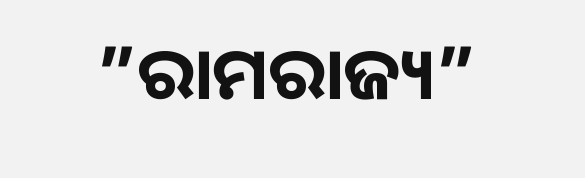”ରାମରାଜ୍ୟ”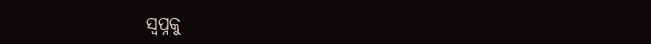ସ୍ବପ୍ନକୁ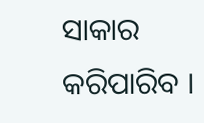ସାକାର କରିପାରିବ ।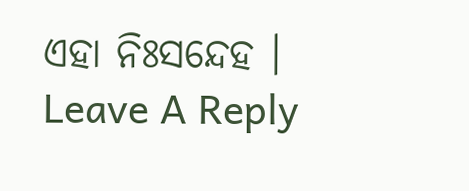ଏହା ନିଃସନ୍ଦେହ ।
Leave A Reply